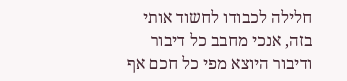חלילה לכבודו לחשוד אותי בזה, אנכי מחבב כל דיבור ודיבור היוצא מפי כל חכם אף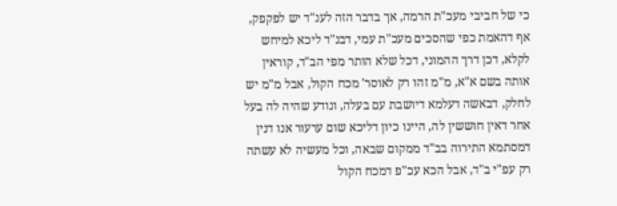כי של חביבי מעכ"ת הרמה, אך בדבר הזה לענ"ד יש לפקפק, אף דהאמת כפי שהסכים מעכ"ת עמי, דבנ"ד ליכא למיחש לקלא, דכן דרך ההמוני, דכל שלא הותר מפי הב"ד, קוראין אותה בשם א"א, מ"מ זהו רק לאוסר' מכח הקול, אבל מ"מ יש לחלק, דבאשה דעלמא דיושבת עם בעלה, ונודע שהיה לה בעל אחר דאין חוששין לה, היינו כיון דליכא שום ערעור אנו דנין דמסתמא התירוה בב"ד ממקום שבאה, וכל מעשיה לא עשתה רק עפ"י ב"ד, אבל הכא עכ"פ דמכח הקול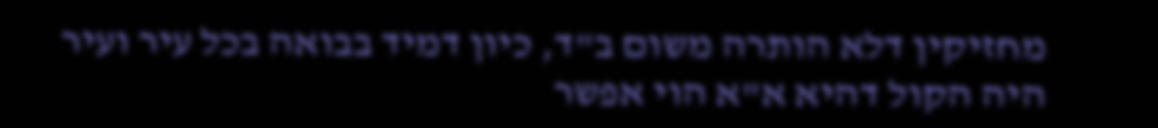מחזיקין דלא הותרה משום ב"ד, כיון דמיד בבואה בכל עיר ועיר היה הקול דהיא א"א הוי אפשר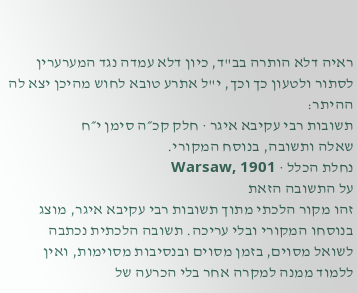ראיה דלא הותרה בב"ד, כיון דלא עמדה נגד המערערין לסתור ולטעון כך וכך, י"ל אתרע טובא לחוש מהיכן יצא לה ההיתר:
תשובות רבי עקיבא איגר · חלק קכ״ה סימן י״ח
שאלה ותשובה, בנוסח המקורי.
נחלת הכלל · Warsaw, 1901
על התשובה הזאת
זהו מקור הלכתי מתוך תשובות רבי עקיבא איגר, מוצג בנוסחו המקורי ובלי עריכה. תשובה הלכתית נכתבה לשואל מסוים, בזמן מסוים ובנסיבות מסוימות, ואין ללמוד ממנה למקרה אחר בלי הכרעה של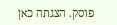פוסק. הצגתה כאן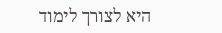היא לצורך לימוד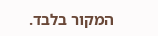המקור בלבד.